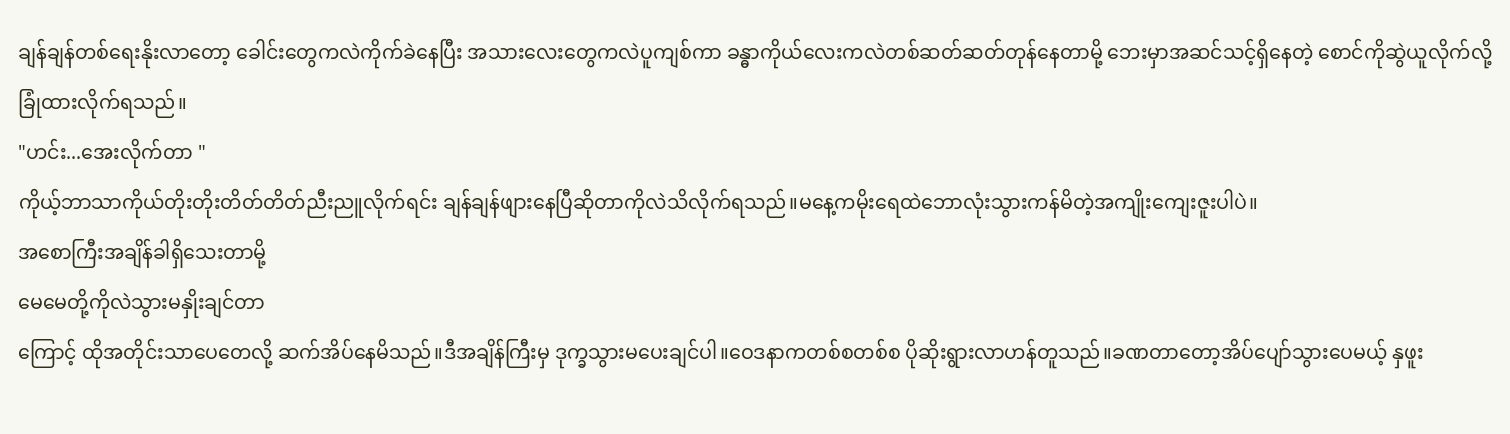ချန်ချန်တစ်ရေးနိုးလာတော့ ခေါင်းတွေကလဲကိုက်ခဲနေပြီး အသားလေးတွေကလဲပူကျစ်ကာ ခန္ဓာကိုယ်လေးကလဲတစ်ဆတ်ဆတ်တုန်နေတာမို့ ဘေးမှာအဆင်သင့်ရှိနေတဲ့ စောင်ကိုဆွဲယူလိုက်လို့ ခြုံထားလိုက်ရသည်။
"ဟင်း...အေးလိုက်တာ "
ကိုယ့်ဘာသာကိုယ်တိုးတိုးတိတ်တိတ်ညီးညူလိုက်ရင်း ချန်ချန်ဖျားနေပြီဆိုတာကိုလဲသိလိုက်ရသည်။မနေ့ကမိုးရေထဲဘောလုံးသွားကန်မိတဲ့အကျိုးကျေးဇူးပါပဲ။
အစောကြီးအချိန်ခါရှိသေးတာမို့
မေမေတို့ကိုလဲသွားမနှိုးချင်တာ
ကြောင့် ထိုအတိုင်းသာပေတေလို့ ဆက်အိပ်နေမိသည်။ဒီအချိန်ကြီးမှ ဒုက္ခသွားမပေးချင်ပါ။ဝေဒနာကတစ်စတစ်စ ပိုဆိုးရွားလာဟန်တူသည်။ခဏတာတော့အိပ်ပျော်သွားပေမယ့် နှဖူး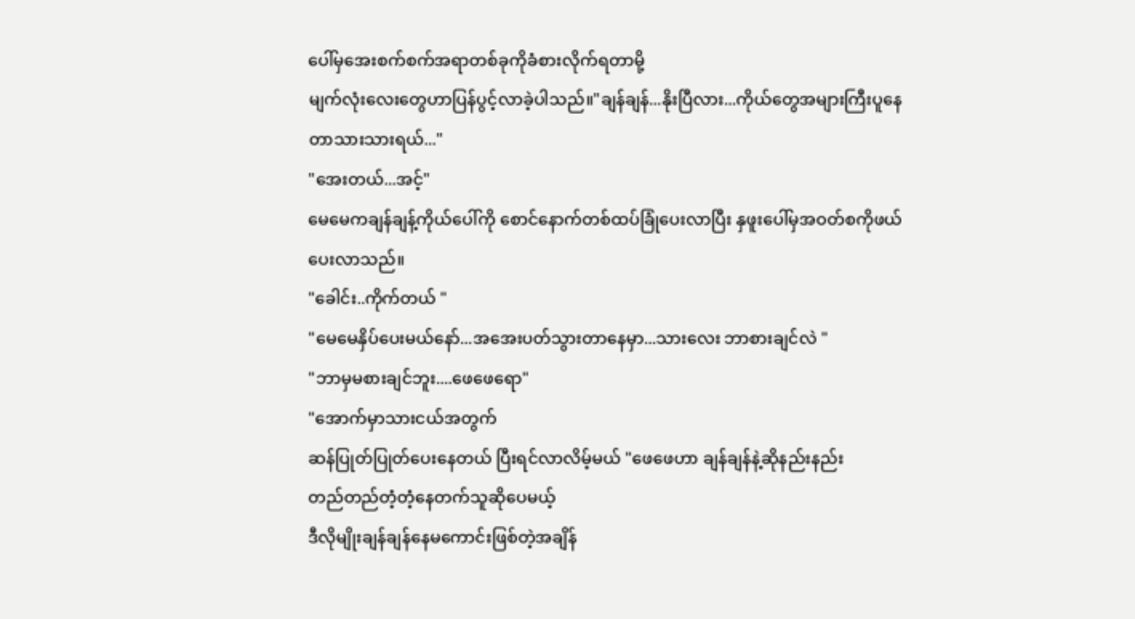ပေါ်မှအေးစက်စက်အရာတစ်ခုကိုခံစားလိုက်ရတာမို့
မျက်လုံးလေးတွေဟာပြန်ပွင့်လာခဲ့ပါသည်။"ချန်ချန်...နိုးပြီလား...ကိုယ်တွေအများကြီးပူနေတာသားသားရယ်..."
"အေးတယ်...အင့်"
မေမေကချန်ချန့်ကိုယ်ပေါ်ကို စောင်နောက်တစ်ထပ်ခြုံပေးလာပြီး နှဖူးပေါ်မှအဝတ်စကိုဖယ်ပေးလာသည်။
"ခေါင်း..ကိုက်တယ် "
"မေမေနှိပ်ပေးမယ်နော်...အအေးပတ်သွားတာနေမှာ...သားလေး ဘာစားချင်လဲ "
"ဘာမှမစားချင်ဘူး....ဖေဖေရော"
"အောက်မှာသားငယ်အတွက်
ဆန်ပြုတ်ပြုတ်ပေးနေတယ် ပြီးရင်လာလိမ့်မယ် "ဖေဖေဟာ ချန်ချန်နဲ့ဆိုနည်းနည်း
တည်တည်တံ့တံ့နေတက်သူဆိုပေမယ့်
ဒီလိုမျိုးချန်ချန်နေမကောင်းဖြစ်တဲ့အချိန်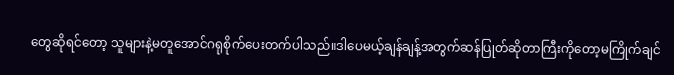တွေဆိုရင်တော့ သူများနဲ့မတူအောင်ဂရုစိုက်ပေးတက်ပါသည်။ဒါပေမယ့်ချန်ချန့်အတွက်ဆန်ပြုတ်ဆိုတာကြီးကိုတော့မကြိုက်ချင်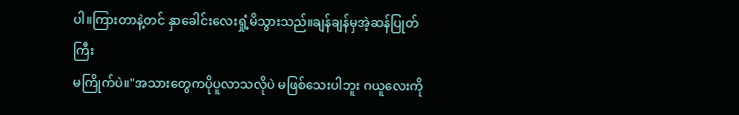ပါ။ကြားတာနဲ့တင် နှာခေါင်းလေးရှုံ့မိသွားသည်။ချန်ချန်မှအဲ့ဆန်ပြုတ်ကြီး
မကြိုက်ပဲ။"အသားတွေကပိုပူလာသလိုပဲ မဖြစ်သေးပါဘူး ဂယူလေးကို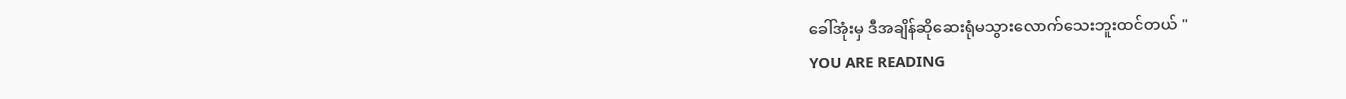ခေါ်အုံးမှ ဒီအချိန်ဆိုဆေးရုံမသွားလောက်သေးဘူးထင်တယ် "
YOU ARE READING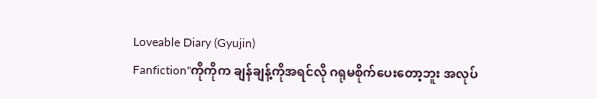Loveable Diary (Gyujin)
Fanfiction"ကိုကိုက ချန်ချန့်ကိုအရင်လို ဂရုမစိုက်ပေးတော့ဘူး အလုပ်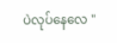ပဲလုပ်နေလေ "